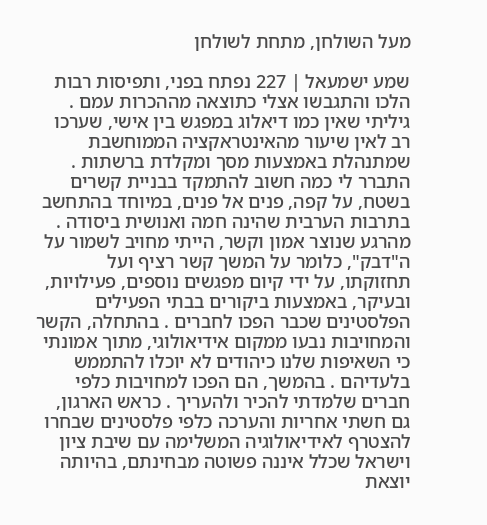מעל השולחן, מתחת לשולחן

שמע ישמעאל | 227 נפתח בפני, ותפיסות רבות הלכו והתגבשו אצלי כתוצאה מההכרות עמם . גיליתי שאין כמו דיאלוג במפגש בין אישי, שערכו רב לאין שיעור מהאינטראקציה הממוחשבת שמתנהלת באמצעות מסך ומקלדת ברשתות . התברר לי כמה חשוב להתמקד בבניית קשרים בשטח, על קפה, פנים אל פנים, במיוחד בהתחשב בתרבות הערבית שהינה חמה ואנושית ביסודה . מהרגע שנוצר אמון וקשר, הייתי מחויב לשמור על ה"דבק", כלומר על המשך קשר רציף ועל תחזוקתו, על ידי קיום מפגשים נוספים, פעילויות, ובעיקר, באמצעות ביקורים בבתי הפעילים הפלסטינים שכבר הפכו לחברים . בהתחלה, הקשר והמחויבות נבעו ממקום אידיאולוגי, מתוך אמונתי כי השאיפות שלנו כיהודים לא יוכלו להתממש בלעדיהם . בהמשך, הם הפכו למחויבות כלפי חברים שלמדתי להכיר ולהעריך . כראש הארגון, גם חשתי אחריות והערכה כלפי פלסטינים שבחרו להצטרף לאידיאולוגיה המשלימה עם שיבת ציון וישראל שכלל איננה פשוטה מבחינתם, בהיותה יוצאת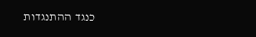כנגד ההתנגדות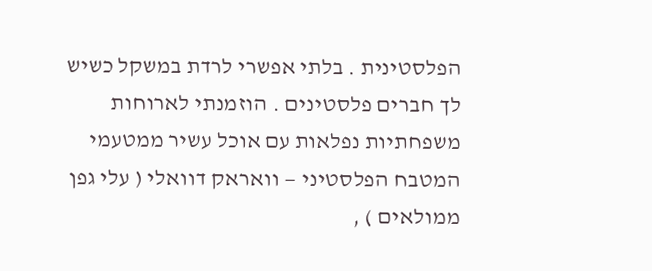הפלסטינית . בלתי אפשרי לרדת במשקל כשיש לך חברים פלסטינים . הוזמנתי לארוחות משפחתיות נפלאות עם אוכל עשיר ממטעמי המטבח הפלסטיני — וואראק דוואלי ( עלי גפן ממולאים ) ,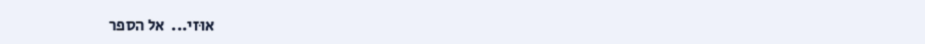אוּזי...  אל הספר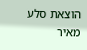הוצאת סלע מאיר